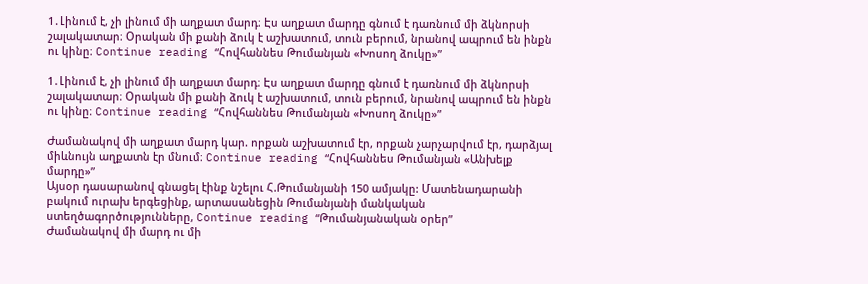1․Լինում է, չի լինում մի աղքատ մարդ։ Էս աղքատ մարդը գնում է դառնում մի ձկնորսի շալակատար։ Օրական մի քանի ձուկ է աշխատում, տուն բերում, նրանով ապրում են ինքն ու կինը։ Continue reading “Հովհաննես Թումանյան «Խոսող ձուկը»”

1․Լինում է, չի լինում մի աղքատ մարդ։ Էս աղքատ մարդը գնում է դառնում մի ձկնորսի շալակատար։ Օրական մի քանի ձուկ է աշխատում, տուն բերում, նրանով ապրում են ինքն ու կինը։ Continue reading “Հովհաննես Թումանյան «Խոսող ձուկը»”

Ժամանակով մի աղքատ մարդ կար. որքան աշխատում էր, որքան չարչարվում էր, դարձյալ միևնույն աղքատն էր մնում։ Continue reading “Հովհաննես Թումանյան «Անխելք մարդը»”
Այսօր դասարանով գնացել էինք նշելու Հ.Թումանյանի 150 ամյակը: Մատենադարանի բակում ուրախ երգեցինք, արտասանեցին Թումանյանի մանկական ստեղծագործությունները, Continue reading “Թումանյանական օրեր”
Ժամանակով մի մարդ ու մի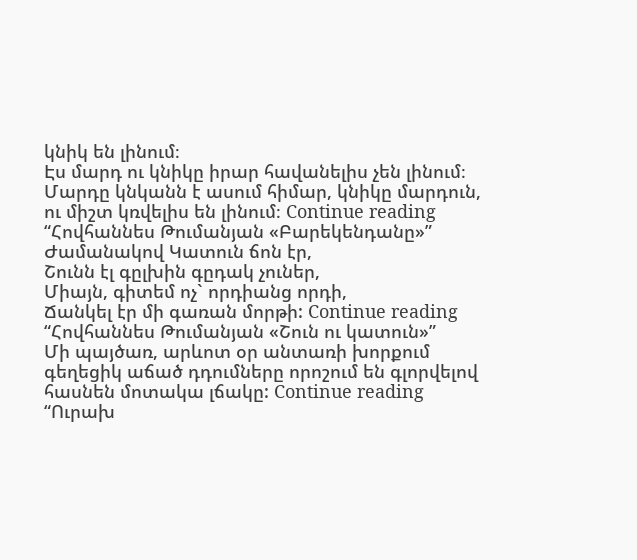կնիկ են լինում։
Էս մարդ ու կնիկը իրար հավանելիս չեն լինում։
Մարդը կնկանն է ասում հիմար, կնիկը մարդուն, ու միշտ կռվելիս են լինում։ Continue reading “Հովհաննես Թումանյան «Բարեկենդանը»”
Ժամանակով Կատուն ճոն էր,
Շունն էլ գըլխին գըդակ չուներ,
Միայն, գիտեմ ոչ` որդիանց որդի,
Ճանկել էր մի գառան մորթի: Continue reading “Հովհաննես Թումանյան «Շուն ու կատուն»”
Մի պայծառ, արևոտ օր անտառի խորքում գեղեցիկ աճած դդումները որոշում են գլորվելով հասնեն մոտակա լճակը: Continue reading “Ուրախ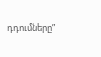դդումները”